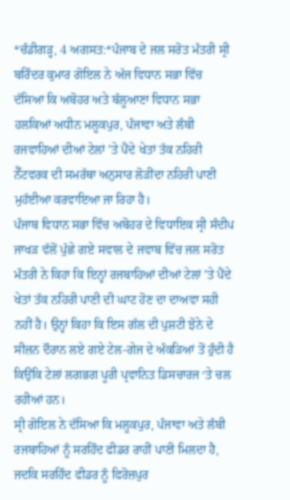*ਚੰਡੀਗੜ੍ਹ, 4 ਅਗਸਤ:*ਪੰਜਾਬ ਦੇ ਜਲ ਸਰੋਤ ਮੰਤਰੀ ਸ੍ਰੀ ਬਰਿੰਦਰ ਕੁਮਾਰ ਗੋਇਲ ਨੇ ਅੱਜ ਵਿਧਾਨ ਸਭਾ ਵਿੱਚ ਦੱਸਿਆ ਕਿ ਅਬੋਹਰ ਅਤੇ ਬੱਲੂਆਣਾ ਵਿਧਾਨ ਸਭਾ ਹਲਕਿਆਂ ਅਧੀਨ ਮਲੂਕਪੁਰ, ਪੰਜਾਵਾ ਅਤੇ ਲੰਬੀ ਰਜਵਾਹਿਆਂ ਦੀਆਂ ਟੇਲਾਂ ’ਤੇ ਪੈਂਦੇ ਖੇਤਾਂ ਤੱਕ ਨਹਿਰੀ ਨੈੱਟਵਰਕ ਦੀ ਸਮਰੱਥਾ ਅਨੁਸਾਰ ਲੋੜੀਂਦਾ ਨਹਿਰੀ ਪਾਣੀ ਮੁਹੱਈਆ ਕਰਵਾਇਆ ਜਾ ਰਿਹਾ ਹੈ।
ਪੰਜਾਬ ਵਿਧਾਨ ਸਭਾ ਵਿੱਚ ਅਬੋਹਰ ਦੇ ਵਿਧਾਇਕ ਸ੍ਰੀ ਸੰਦੀਪ ਜਾਖੜ ਵੱਲੋਂ ਪੁੱਛੇ ਗਏ ਸਵਾਲ ਦੇ ਜਵਾਬ ਵਿੱਚ ਜਲ ਸਰੋਤ ਮੰਤਰੀ ਨੇ ਕਿਹਾ ਕਿ ਇਨ੍ਹਾਂ ਰਜਬਾਹਿਆਂ ਦੀਆਂ ਟੇਲਾਂ ’ਤੇ ਪੈਂਦੇ ਖੇਤਾਂ ਤੱਕ ਨਹਿਰੀ ਪਾਣੀ ਦੀ ਘਾਟ ਹੋਣ ਦਾ ਦਾਅਵਾ ਸਹੀ ਨਹੀਂ ਹੈ। ਉਨ੍ਹਾਂ ਕਿਹਾ ਕਿ ਇਸ ਗੱਲ ਦੀ ਪੁਸ਼ਟੀ ਝੋਨੇ ਦੇ ਸੀਜ਼ਨ ਦੌਰਾਨ ਲਏ ਗਏ ਟੇਲ-ਗੇਜ ਦੇ ਅੰਕੜਿਆਂ ਤੋਂ ਹੁੰਦੀ ਹੈ ਕਿਉਂਕਿ ਟੇਲਾਂ ਲਗਭਗ ਪੂਰੀ ਪ੍ਰਵਾਨਿਤ ਡਿਸਚਾਰਜ ‘ਤੇ ਚਲ ਰਹੀਆਂ ਹਨ।
ਸ੍ਰੀ ਗੋਇਲ ਨੇ ਦੱਸਿਆ ਕਿ ਮਲੂਕਪੁਰ, ਪੰਜਾਵਾ ਅਤੇ ਲੰਬੀ ਰਜਬਾਹਿਆਂ ਨੂੰ ਸਰਹਿੰਦ ਫੀਡਰ ਰਾਹੀਂ ਪਾਣੀ ਮਿਲਦਾ ਹੈ, ਜਦਕਿ ਸਰਹਿੰਦ ਫੀਡਰ ਨੂੰ ਫਿਰੋਜ਼ਪੁਰ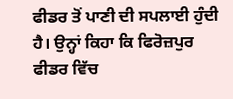ਫੀਡਰ ਤੋਂ ਪਾਣੀ ਦੀ ਸਪਲਾਈ ਹੁੰਦੀ ਹੈ। ਉਨ੍ਹਾਂ ਕਿਹਾ ਕਿ ਫਿਰੋਜ਼ਪੁਰ ਫੀਡਰ ਵਿੱਚ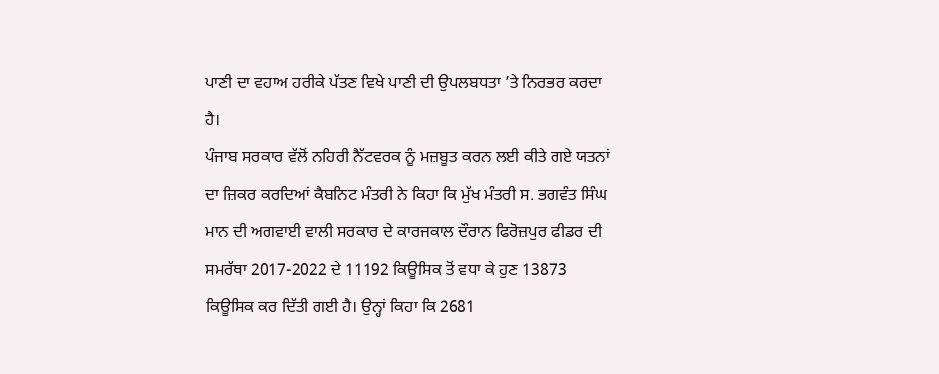ਪਾਣੀ ਦਾ ਵਹਾਅ ਹਰੀਕੇ ਪੱਤਣ ਵਿਖੇ ਪਾਣੀ ਦੀ ਉਪਲਬਧਤਾ ’ਤੇ ਨਿਰਭਰ ਕਰਦਾ ਹੈ।
ਪੰਜਾਬ ਸਰਕਾਰ ਵੱਲੋਂ ਨਹਿਰੀ ਨੈੱਟਵਰਕ ਨੂੰ ਮਜ਼ਬੂਤ ਕਰਨ ਲਈ ਕੀਤੇ ਗਏ ਯਤਨਾਂ ਦਾ ਜ਼ਿਕਰ ਕਰਦਿਆਂ ਕੈਬਨਿਟ ਮੰਤਰੀ ਨੇ ਕਿਹਾ ਕਿ ਮੁੱਖ ਮੰਤਰੀ ਸ. ਭਗਵੰਤ ਸਿੰਘ ਮਾਨ ਦੀ ਅਗਵਾਈ ਵਾਲੀ ਸਰਕਾਰ ਦੇ ਕਾਰਜਕਾਲ ਦੌਰਾਨ ਫਿਰੋਜ਼ਪੁਰ ਫੀਡਰ ਦੀ ਸਮਰੱਥਾ 2017-2022 ਦੇ 11192 ਕਿਊਸਿਕ ਤੋਂ ਵਧਾ ਕੇ ਹੁਣ 13873 ਕਿਊਸਿਕ ਕਰ ਦਿੱਤੀ ਗਈ ਹੈ। ਉਨ੍ਹਾਂ ਕਿਹਾ ਕਿ 2681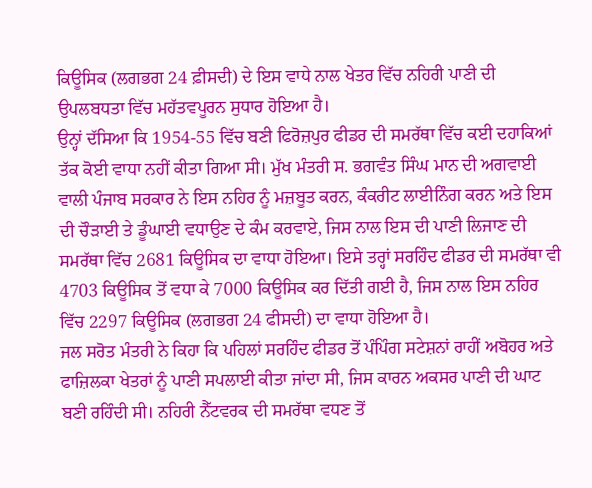ਕਿਊਸਿਕ (ਲਗਭਗ 24 ਫ਼ੀਸਦੀ) ਦੇ ਇਸ ਵਾਧੇ ਨਾਲ ਖੇਤਰ ਵਿੱਚ ਨਹਿਰੀ ਪਾਣੀ ਦੀ ਉਪਲਬਧਤਾ ਵਿੱਚ ਮਹੱਤਵਪੂਰਨ ਸੁਧਾਰ ਹੋਇਆ ਹੈ।
ਉਨ੍ਹਾਂ ਦੱਸਿਆ ਕਿ 1954-55 ਵਿੱਚ ਬਣੀ ਫਿਰੋਜ਼ਪੁਰ ਫੀਡਰ ਦੀ ਸਮਰੱਥਾ ਵਿੱਚ ਕਈ ਦਹਾਕਿਆਂ ਤੱਕ ਕੋਈ ਵਾਧਾ ਨਹੀਂ ਕੀਤਾ ਗਿਆ ਸੀ। ਮੁੱਖ ਮੰਤਰੀ ਸ. ਭਗਵੰਤ ਸਿੰਘ ਮਾਨ ਦੀ ਅਗਵਾਈ ਵਾਲੀ ਪੰਜਾਬ ਸਰਕਾਰ ਨੇ ਇਸ ਨਹਿਰ ਨੂੰ ਮਜ਼ਬੂਤ ਕਰਨ, ਕੰਕਰੀਟ ਲਾਈਨਿੰਗ ਕਰਨ ਅਤੇ ਇਸ ਦੀ ਚੌੜਾਈ ਤੇ ਡੂੰਘਾਈ ਵਧਾਉਣ ਦੇ ਕੰਮ ਕਰਵਾਏ, ਜਿਸ ਨਾਲ ਇਸ ਦੀ ਪਾਣੀ ਲਿਜਾਣ ਦੀ ਸਮਰੱਥਾ ਵਿੱਚ 2681 ਕਿਊਸਿਕ ਦਾ ਵਾਧਾ ਹੋਇਆ। ਇਸੇ ਤਰ੍ਹਾਂ ਸਰਹਿੰਦ ਫੀਡਰ ਦੀ ਸਮਰੱਥਾ ਵੀ 4703 ਕਿਊਸਿਕ ਤੋਂ ਵਧਾ ਕੇ 7000 ਕਿਊਸਿਕ ਕਰ ਦਿੱਤੀ ਗਈ ਹੈ, ਜਿਸ ਨਾਲ ਇਸ ਨਹਿਰ ਵਿੱਚ 2297 ਕਿਊਸਿਕ (ਲਗਭਗ 24 ਫੀਸਦੀ) ਦਾ ਵਾਧਾ ਹੋਇਆ ਹੈ।
ਜਲ ਸਰੋਤ ਮੰਤਰੀ ਨੇ ਕਿਹਾ ਕਿ ਪਹਿਲਾਂ ਸਰਹਿੰਦ ਫੀਡਰ ਤੋਂ ਪੰਪਿੰਗ ਸਟੇਸ਼ਨਾਂ ਰਾਹੀਂ ਅਬੋਹਰ ਅਤੇ ਫਾਜ਼ਿਲਕਾ ਖੇਤਰਾਂ ਨੂੰ ਪਾਣੀ ਸਪਲਾਈ ਕੀਤਾ ਜਾਂਦਾ ਸੀ, ਜਿਸ ਕਾਰਨ ਅਕਸਰ ਪਾਣੀ ਦੀ ਘਾਟ ਬਣੀ ਰਹਿੰਦੀ ਸੀ। ਨਹਿਰੀ ਨੈੱਟਵਰਕ ਦੀ ਸਮਰੱਥਾ ਵਧਣ ਤੋਂ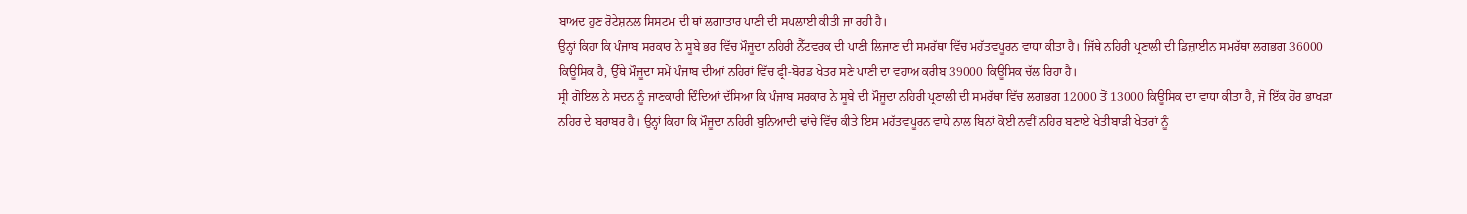ਬਾਅਦ ਹੁਣ ਰੋਟੇਸ਼ਨਲ ਸਿਸਟਮ ਦੀ ਥਾਂ ਲਗਾਤਾਰ ਪਾਣੀ ਦੀ ਸਪਲਾਈ ਕੀਤੀ ਜਾ ਰਹੀ ਹੈ।
ਉਨ੍ਹਾਂ ਕਿਹਾ ਕਿ ਪੰਜਾਬ ਸਰਕਾਰ ਨੇ ਸੂਬੇ ਭਰ ਵਿੱਚ ਮੌਜੂਦਾ ਨਹਿਰੀ ਨੈੱਟਵਰਕ ਦੀ ਪਾਣੀ ਲਿਜਾਣ ਦੀ ਸਮਰੱਥਾ ਵਿੱਚ ਮਹੱਤਵਪੂਰਨ ਵਾਧਾ ਕੀਤਾ ਹੈ। ਜਿੱਥੇ ਨਹਿਰੀ ਪ੍ਰਣਾਲੀ ਦੀ ਡਿਜ਼ਾਈਨ ਸਮਰੱਥਾ ਲਗਭਗ 36000 ਕਿਊਸਿਕ ਹੈ, ਉੱਥੇ ਮੌਜੂਦਾ ਸਮੇਂ ਪੰਜਾਬ ਦੀਆਂ ਨਹਿਰਾਂ ਵਿੱਚ ਫ੍ਰੀ-ਬੋਰਡ ਖੇਤਰ ਸਣੇ ਪਾਣੀ ਦਾ ਵਹਾਅ ਕਰੀਬ 39000 ਕਿਊਸਿਕ ਚੱਲ ਰਿਹਾ ਹੈ।
ਸ੍ਰੀ ਗੋਇਲ ਨੇ ਸਦਨ ਨੂੰ ਜਾਣਕਾਰੀ ਦਿੰਦਿਆਂ ਦੱਸਿਆ ਕਿ ਪੰਜਾਬ ਸਰਕਾਰ ਨੇ ਸੂਬੇ ਦੀ ਮੌਜੂਦਾ ਨਹਿਰੀ ਪ੍ਰਣਾਲੀ ਦੀ ਸਮਰੱਥਾ ਵਿੱਚ ਲਗਭਗ 12000 ਤੋਂ 13000 ਕਿਊਸਿਕ ਦਾ ਵਾਧਾ ਕੀਤਾ ਹੈ, ਜੋ ਇੱਕ ਹੋਰ ਭਾਖੜਾ ਨਹਿਰ ਦੇ ਬਰਾਬਰ ਹੈ। ਉਨ੍ਹਾਂ ਕਿਹਾ ਕਿ ਮੌਜੂਦਾ ਨਹਿਰੀ ਬੁਨਿਆਦੀ ਢਾਂਚੇ ਵਿੱਚ ਕੀਤੇ ਇਸ ਮਹੱਤਵਪੂਰਨ ਵਾਧੇ ਨਾਲ ਬਿਨਾਂ ਕੋਈ ਨਵੀਂ ਨਹਿਰ ਬਣਾਏ ਖੇਤੀਬਾੜੀ ਖੇਤਰਾਂ ਨੂੰ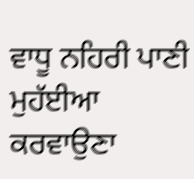ਵਾਧੂ ਨਹਿਰੀ ਪਾਣੀ ਮੁਹੱਈਆ ਕਰਵਾਉਣਾ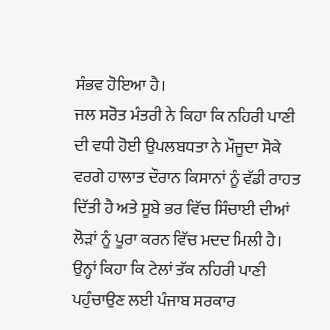ਸੰਭਵ ਹੋਇਆ ਹੈ।
ਜਲ ਸਰੋਤ ਮੰਤਰੀ ਨੇ ਕਿਹਾ ਕਿ ਨਹਿਰੀ ਪਾਣੀ ਦੀ ਵਧੀ ਹੋਈ ਉਪਲਬਧਤਾ ਨੇ ਮੌਜੂਦਾ ਸੋਕੇ ਵਰਗੇ ਹਾਲਾਤ ਦੌਰਾਨ ਕਿਸਾਨਾਂ ਨੂੰ ਵੱਡੀ ਰਾਹਤ ਦਿੱਤੀ ਹੈ ਅਤੇ ਸੂਬੇ ਭਰ ਵਿੱਚ ਸਿੰਚਾਈ ਦੀਆਂ ਲੋੜਾਂ ਨੂੰ ਪੂਰਾ ਕਰਨ ਵਿੱਚ ਮਦਦ ਮਿਲੀ ਹੈ। ਉਨ੍ਹਾਂ ਕਿਹਾ ਕਿ ਟੇਲਾਂ ਤੱਕ ਨਹਿਰੀ ਪਾਣੀ ਪਹੁੰਚਾਉਣ ਲਈ ਪੰਜਾਬ ਸਰਕਾਰ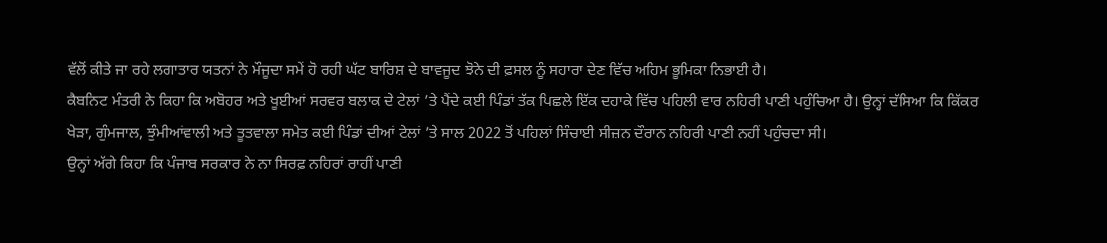ਵੱਲੋਂ ਕੀਤੇ ਜਾ ਰਹੇ ਲਗਾਤਾਰ ਯਤਨਾਂ ਨੇ ਮੌਜੂਦਾ ਸਮੇਂ ਹੋ ਰਹੀ ਘੱਟ ਬਾਰਿਸ਼ ਦੇ ਬਾਵਜੂਦ ਝੋਨੇ ਦੀ ਫ਼ਸਲ ਨੂੰ ਸਹਾਰਾ ਦੇਣ ਵਿੱਚ ਅਹਿਮ ਭੂਮਿਕਾ ਨਿਭਾਈ ਹੈ।
ਕੈਬਨਿਟ ਮੰਤਰੀ ਨੇ ਕਿਹਾ ਕਿ ਅਬੋਹਰ ਅਤੇ ਖੂਈਆਂ ਸਰਵਰ ਬਲਾਕ ਦੇ ਟੇਲਾਂ ’ਤੇ ਪੈਂਦੇ ਕਈ ਪਿੰਡਾਂ ਤੱਕ ਪਿਛਲੇ ਇੱਕ ਦਹਾਕੇ ਵਿੱਚ ਪਹਿਲੀ ਵਾਰ ਨਹਿਰੀ ਪਾਣੀ ਪਹੁੰਚਿਆ ਹੈ। ਉਨ੍ਹਾਂ ਦੱਸਿਆ ਕਿ ਕਿੱਕਰ ਖੇੜਾ, ਗੁੰਮਜਾਲ, ਝੁੰਮੀਆਂਵਾਲੀ ਅਤੇ ਤੂਤਵਾਲਾ ਸਮੇਤ ਕਈ ਪਿੰਡਾਂ ਦੀਆਂ ਟੇਲਾਂ ’ਤੇ ਸਾਲ 2022 ਤੋਂ ਪਹਿਲਾਂ ਸਿੰਚਾਈ ਸੀਜ਼ਨ ਦੌਰਾਨ ਨਹਿਰੀ ਪਾਣੀ ਨਹੀਂ ਪਹੁੰਚਦਾ ਸੀ।
ਉਨ੍ਹਾਂ ਅੱਗੇ ਕਿਹਾ ਕਿ ਪੰਜਾਬ ਸਰਕਾਰ ਨੇ ਨਾ ਸਿਰਫ਼ ਨਹਿਰਾਂ ਰਾਹੀਂ ਪਾਣੀ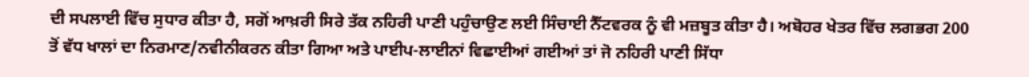ਦੀ ਸਪਲਾਈ ਵਿੱਚ ਸੁਧਾਰ ਕੀਤਾ ਹੈ, ਸਗੋਂ ਆਖ਼ਰੀ ਸਿਰੇ ਤੱਕ ਨਹਿਰੀ ਪਾਣੀ ਪਹੁੰਚਾਉਣ ਲਈ ਸਿੰਚਾਈ ਨੈੱਟਵਰਕ ਨੂੰ ਵੀ ਮਜ਼ਬੂਤ ਕੀਤਾ ਹੈ। ਅਬੋਹਰ ਖੇਤਰ ਵਿੱਚ ਲਗਭਗ 200 ਤੋਂ ਵੱਧ ਖਾਲਾਂ ਦਾ ਨਿਰਮਾਣ/ਨਵੀਨੀਕਰਨ ਕੀਤਾ ਗਿਆ ਅਤੇ ਪਾਈਪ-ਲਾਈਨਾਂ ਵਿਛਾਈਆਂ ਗਈਆਂ ਤਾਂ ਜੋ ਨਹਿਰੀ ਪਾਣੀ ਸਿੱਧਾ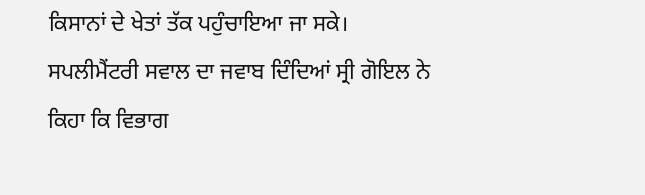ਕਿਸਾਨਾਂ ਦੇ ਖੇਤਾਂ ਤੱਕ ਪਹੁੰਚਾਇਆ ਜਾ ਸਕੇ।
ਸਪਲੀਮੈਂਟਰੀ ਸਵਾਲ ਦਾ ਜਵਾਬ ਦਿੰਦਿਆਂ ਸ੍ਰੀ ਗੋਇਲ ਨੇ ਕਿਹਾ ਕਿ ਵਿਭਾਗ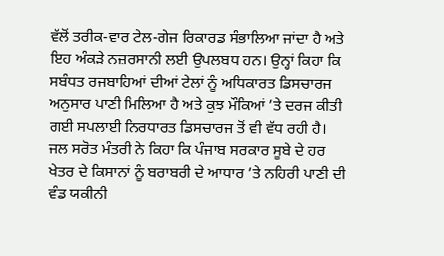ਵੱਲੋਂ ਤਰੀਕ-ਵਾਰ ਟੇਲ-ਗੇਜ ਰਿਕਾਰਡ ਸੰਭਾਲਿਆ ਜਾਂਦਾ ਹੈ ਅਤੇ ਇਹ ਅੰਕੜੇ ਨਜ਼ਰਸਾਨੀ ਲਈ ਉਪਲਬਧ ਹਨ। ਉਨ੍ਹਾਂ ਕਿਹਾ ਕਿ ਸਬੰਧਤ ਰਜਬਾਹਿਆਂ ਦੀਆਂ ਟੇਲਾਂ ਨੂੰ ਅਧਿਕਾਰਤ ਡਿਸਚਾਰਜ ਅਨੁਸਾਰ ਪਾਣੀ ਮਿਲਿਆ ਹੈ ਅਤੇ ਕੁਝ ਮੌਕਿਆਂ ’ਤੇ ਦਰਜ ਕੀਤੀ ਗਈ ਸਪਲਾਈ ਨਿਰਧਾਰਤ ਡਿਸਚਾਰਜ ਤੋਂ ਵੀ ਵੱਧ ਰਹੀ ਹੈ।
ਜਲ ਸਰੋਤ ਮੰਤਰੀ ਨੇ ਕਿਹਾ ਕਿ ਪੰਜਾਬ ਸਰਕਾਰ ਸੂਬੇ ਦੇ ਹਰ ਖੇਤਰ ਦੇ ਕਿਸਾਨਾਂ ਨੂੰ ਬਰਾਬਰੀ ਦੇ ਆਧਾਰ ’ਤੇ ਨਹਿਰੀ ਪਾਣੀ ਦੀ ਵੰਡ ਯਕੀਨੀ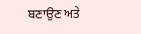ਬਣਾਉਣ ਅਤੇ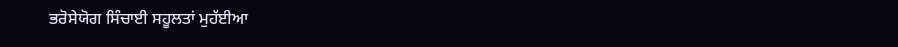ਭਰੋਸੇਯੋਗ ਸਿੰਚਾਈ ਸਹੂਲਤਾਂ ਮੁਹੱਈਆ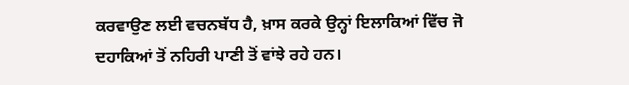ਕਰਵਾਉਣ ਲਈ ਵਚਨਬੱਧ ਹੈ, ਖ਼ਾਸ ਕਰਕੇ ਉਨ੍ਹਾਂ ਇਲਾਕਿਆਂ ਵਿੱਚ ਜੋ ਦਹਾਕਿਆਂ ਤੋਂ ਨਹਿਰੀ ਪਾਣੀ ਤੋਂ ਵਾਂਝੇ ਰਹੇ ਹਨ।